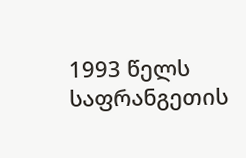1993 წელს საფრანგეთის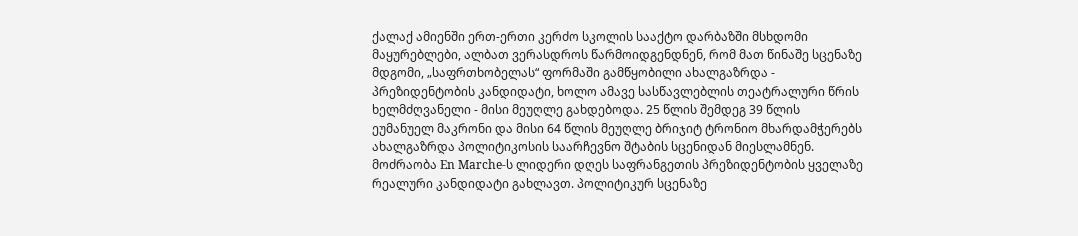ქალაქ ამიენში ერთ-ერთი კერძო სკოლის სააქტო დარბაზში მსხდომი მაყურებლები, ალბათ ვერასდროს წარმოიდგენდნენ, რომ მათ წინაშე სცენაზე მდგომი, „საფრთხობელას“ ფორმაში გამწყობილი ახალგაზრდა - პრეზიდენტობის კანდიდატი, ხოლო ამავე სასწავლებლის თეატრალური წრის ხელმძღვანელი - მისი მეუღლე გახდებოდა. 25 წლის შემდეგ 39 წლის ეუმანუელ მაკრონი და მისი 64 წლის მეუღლე ბრიჯიტ ტრონიო მხარდამჭერებს ახალგაზრდა პოლიტიკოსის საარჩევნო შტაბის სცენიდან მიესლამნენ. მოძრაობა En Marche-ს ლიდერი დღეს საფრანგეთის პრეზიდენტობის ყველაზე რეალური კანდიდატი გახლავთ. პოლიტიკურ სცენაზე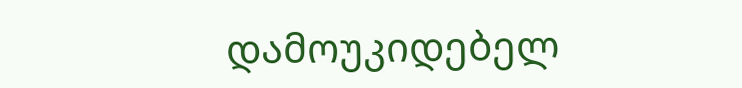დამოუკიდებელ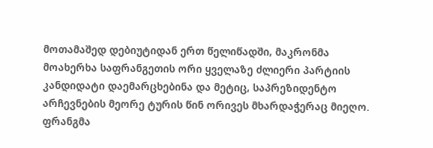მოთამაშედ დებიუტიდან ერთ წელიწადში, მაკრონმა მოახერხა საფრანგეთის ორი ყველაზე ძლიერი პარტიის კანდიდატი დაემარცხებინა და მეტიც, საპრეზიდენტო არჩევნების მეორე ტურის წინ ორივეს მხარდაჭერაც მიეღო. ფრანგმა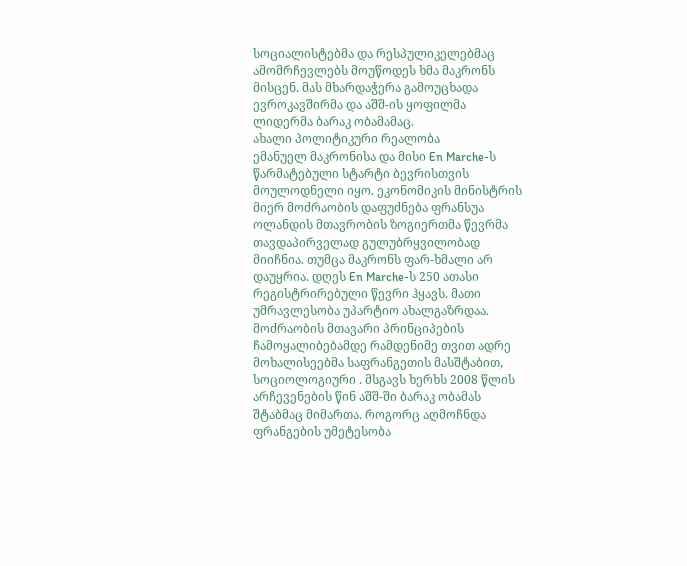სოციალისტებმა და რესპულიკელებმაც ამომრჩევლებს მოუწოდეს ხმა მაკრონს მისცენ. მას მხარდაჭერა გამოუცხადა ევროკავშირმა და აშშ-ის ყოფილმა ლიდერმა ბარაკ ობამამაც.
ახალი პოლიტიკური რეალობა
ემანუელ მაკრონისა და მისი En Marche-ს წარმატებული სტარტი ბევრისთვის მოულოდნელი იყო. ეკონომიკის მინისტრის მიერ მოძრაობის დაფუძნება ფრანსუა ოლანდის მთავრობის ზოგიერთმა წევრმა თავდაპირველად გულუბრყვილობად მიიჩნია. თუმცა მაკრონს ფარ-ხმალი არ დაუყრია. დღეს En Marche-ს 250 ათასი რეგისტრირებული წევრი ჰყავს. მათი უმრავლესობა უპარტიო ახალგაზრდაა. მოძრაობის მთავარი პრინციპების ჩამოყალიბებამდე რამდენიმე თვით ადრე მოხალისეებმა საფრანგეთის მასშტაბით, სოციოლოგიური . მსგავს ხერხს 2008 წლის არჩევენების წინ აშშ-ში ბარაკ ობამას შტაბმაც მიმართა. როგორც აღმოჩნდა ფრანგების უმეტესობა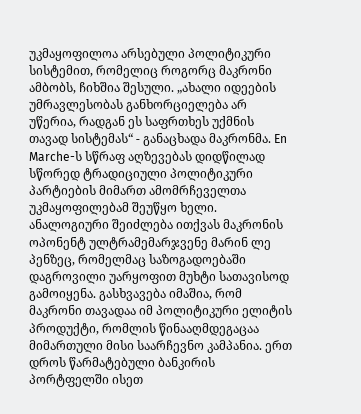უკმაყოფილოა არსებული პოლიტიკური სისტემით, რომელიც როგორც მაკრონი ამბობს, ჩიხშია შესული. „ახალი იდეების უმრავლესობას განხორციელება არ უწერია, რადგან ეს საფრთხეს უქმნის თავად სისტემას“ - განაცხადა მაკრონმა. En Marche-ს სწრაფ აღზევებას დიდწილად სწორედ ტრადიციული პოლიტიკური პარტიების მიმართ ამომრჩეველთა უკმაყოფილებამ შეუწყო ხელი. ანალოგიური შეიძლება ითქვას მაკრონის ოპონენტ ულტრამემარჯვენე მარინ ლე პენზეც, რომელმაც საზოგადოებაში დაგროვილი უარყოფით მუხტი სათავისოდ გამოიყენა. გასხვავება იმაშია, რომ მაკრონი თავადაა იმ პოლიტიკური ელიტის პროდუქტი, რომლის წინააღმდეგაცაა მიმართული მისი საარჩევნო კამპანია. ერთ დროს წარმატებული ბანკირის პორტფელში ისეთ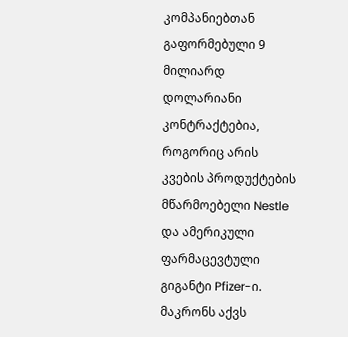კომპანიებთან გაფორმებული 9 მილიარდ დოლარიანი კონტრაქტებია, როგორიც არის კვების პროდუქტების მწარმოებელი Nestle და ამერიკული ფარმაცევტული გიგანტი Pfizer-ი. მაკრონს აქვს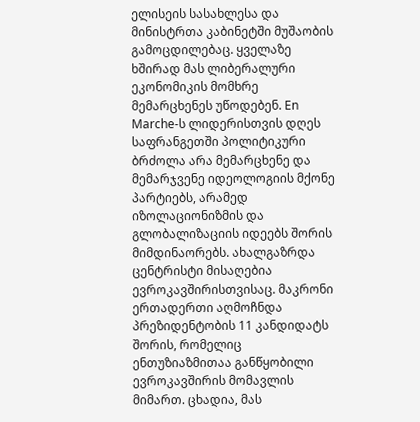ელისეის სასახლესა და მინისტრთა კაბინეტში მუშაობის გამოცდილებაც. ყველაზე ხშირად მას ლიბერალური ეკონომიკის მომხრე მემარცხენეს უწოდებენ. En Marche-ს ლიდერისთვის დღეს საფრანგეთში პოლიტიკური ბრძოლა არა მემარცხენე და მემარჯვენე იდეოლოგიის მქონე პარტიებს, არამედ იზოლაციონიზმის და გლობალიზაციის იდეებს შორის მიმდინაორებს. ახალგაზრდა ცენტრისტი მისაღებია ევროკავშირისთვისაც. მაკრონი ერთადერთი აღმოჩნდა პრეზიდენტობის 11 კანდიდატს შორის, რომელიც ენთუზიაზმითაა განწყობილი ევროკავშირის მომავლის მიმართ. ცხადია, მას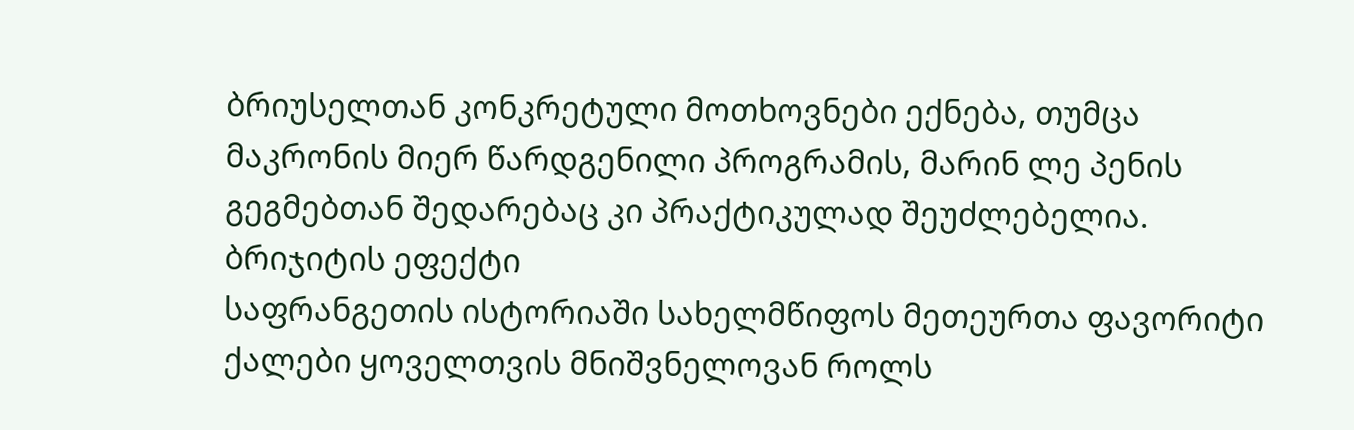ბრიუსელთან კონკრეტული მოთხოვნები ექნება, თუმცა მაკრონის მიერ წარდგენილი პროგრამის, მარინ ლე პენის გეგმებთან შედარებაც კი პრაქტიკულად შეუძლებელია.
ბრიჯიტის ეფექტი
საფრანგეთის ისტორიაში სახელმწიფოს მეთეურთა ფავორიტი ქალები ყოველთვის მნიშვნელოვან როლს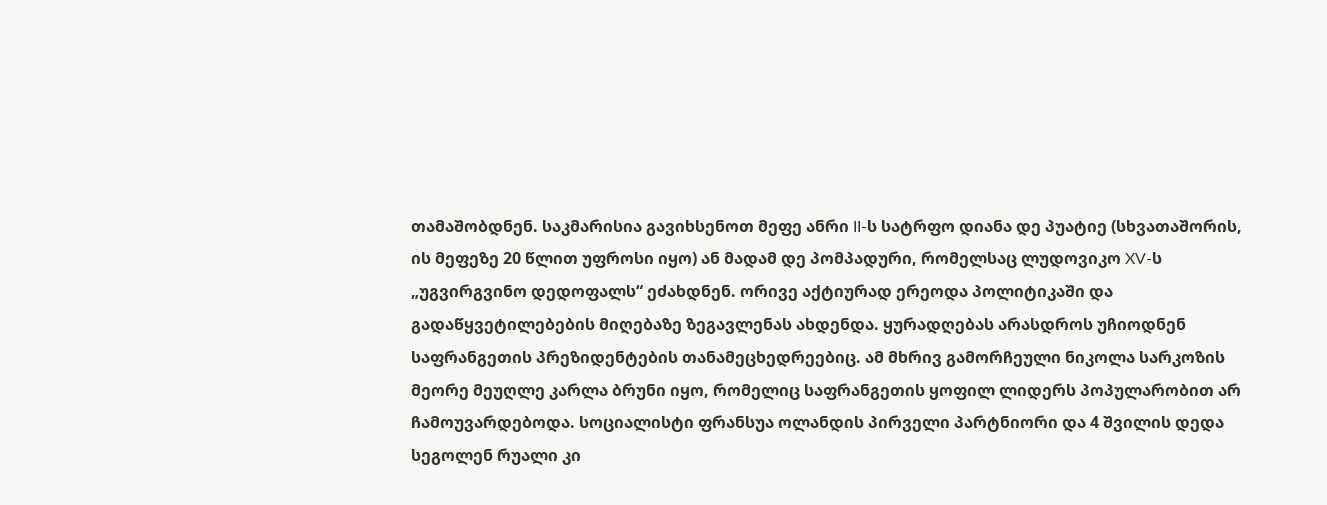თამაშობდნენ. საკმარისია გავიხსენოთ მეფე ანრი II-ს სატრფო დიანა დე პუატიე (სხვათაშორის, ის მეფეზე 20 წლით უფროსი იყო) ან მადამ დე პომპადური, რომელსაც ლუდოვიკო XV-ს „უგვირგვინო დედოფალს“ ეძახდნენ. ორივე აქტიურად ერეოდა პოლიტიკაში და გადაწყვეტილებების მიღებაზე ზეგავლენას ახდენდა. ყურადღებას არასდროს უჩიოდნენ საფრანგეთის პრეზიდენტების თანამეცხედრეებიც. ამ მხრივ გამორჩეული ნიკოლა სარკოზის მეორე მეუღლე კარლა ბრუნი იყო, რომელიც საფრანგეთის ყოფილ ლიდერს პოპულარობით არ ჩამოუვარდებოდა. სოციალისტი ფრანსუა ოლანდის პირველი პარტნიორი და 4 შვილის დედა სეგოლენ რუალი კი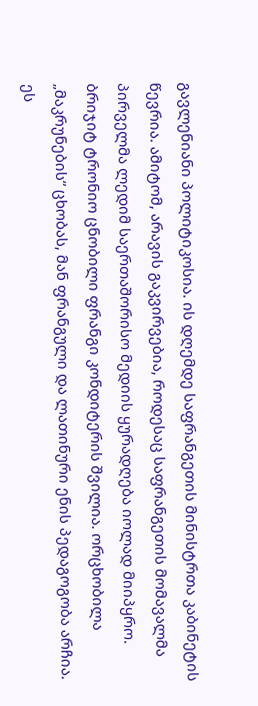გავლენიანი პოლიტიკოსია. ის დღემდე საფრანგეთის მინისტრთა კაბინეტის წევრია. ამიტომ, არავის გაკვირვებია, როდესაც საფრანგეთის მომავალმა პირველმა ლედიმ საერთაშორისო მედიის ყურადღება იოლად მიიპყრო. ბრიჯიტ ტრონიო ცნობილი ფრანგი კონდიტერის შვილია. ორცხობილა „მაკრუნების“ ცხობას, მან ფრანგული და ლათინური ენის პედაგოგობა არჩია. ეს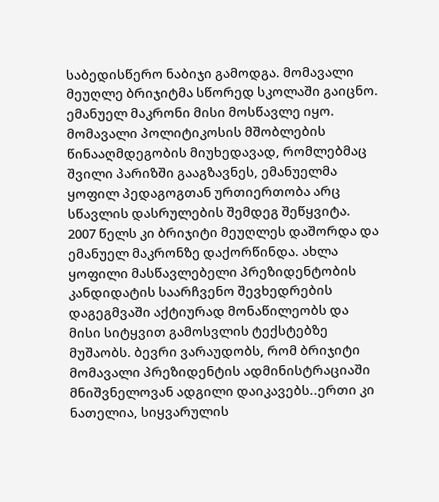საბედისწერო ნაბიჯი გამოდგა. მომავალი მეუღლე ბრიჯიტმა სწორედ სკოლაში გაიცნო. ემანუელ მაკრონი მისი მოსწავლე იყო. მომავალი პოლიტიკოსის მშობლების წინააღმდეგობის მიუხედავად, რომლებმაც შვილი პარიზში გააგზავნეს, ემანუელმა ყოფილ პედაგოგთან ურთიერთობა არც სწავლის დასრულების შემდეგ შეწყვიტა. 2007 წელს კი ბრიჯიტი მეუღლეს დაშორდა და ემანუელ მაკრონზე დაქორწინდა. ახლა ყოფილი მასწავლებელი პრეზიდენტობის კანდიდატის საარჩვენო შევხედრების დაგეგმვაში აქტიურად მონაწილეობს და მისი სიტყვით გამოსვლის ტექსტებზე მუშაობს. ბევრი ვარაუდობს, რომ ბრიჯიტი მომავალი პრეზიდენტის ადმინისტრაციაში მნიშვნელოვან ადგილი დაიკავებს..ერთი კი ნათელია, სიყვარულის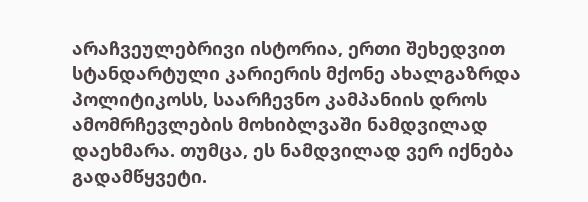არაჩვეულებრივი ისტორია, ერთი შეხედვით სტანდარტული კარიერის მქონე ახალგაზრდა პოლიტიკოსს, საარჩევნო კამპანიის დროს ამომრჩევლების მოხიბლვაში ნამდვილად დაეხმარა. თუმცა, ეს ნამდვილად ვერ იქნება გადამწყვეტი.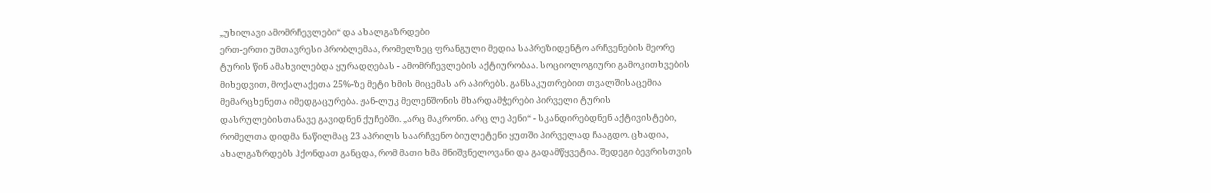„უხილავი ამომრჩევლები“ და ახალგაზრდები
ერთ-ერთი უმთავრესი პრობლემაა, რომელზეც ფრანგული მედია საპრეზიდენტო არჩვენების მეორე ტურის წინ ამახვილებდა ყურადღებას - ამომრჩევლების აქტიურობაა. სოციოლოგიური გამოკითხვების მიხედვით, მოქალაქეთა 25%-ზე მეტი ხმის მიცემას არ აპირებს. განსაკუთრებით თვალშისაცემია მემარცხენეთა იმედგაცურება. ჟან-ლუკ მელენშონის მხარდამჭერები პირველი ტურის დასრულებისთანავე გავიდნენ ქუჩებში. „არც მაკრონი. არც ლე პენი“ - სკანდირებდნენ აქტივისტები, რომელთა დიდმა ნაწილმაც 23 აპრილს საარჩვენო ბიულეტენი ყუთში პირველად ჩააგდო. ცხადია, ახალგაზრდებს ჰქონდათ განცდა, რომ მათი ხმა მნიშვნელოვანი და გადამწყვეტია. შედეგი ბევრისთვის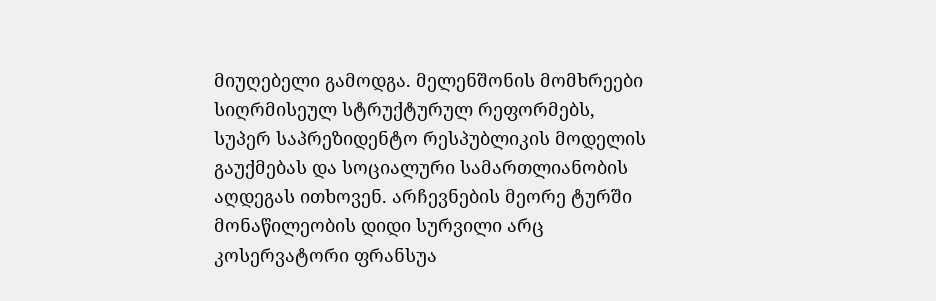მიუღებელი გამოდგა. მელენშონის მომხრეები სიღრმისეულ სტრუქტურულ რეფორმებს, სუპერ საპრეზიდენტო რესპუბლიკის მოდელის გაუქმებას და სოციალური სამართლიანობის აღდეგას ითხოვენ. არჩევნების მეორე ტურში მონაწილეობის დიდი სურვილი არც კოსერვატორი ფრანსუა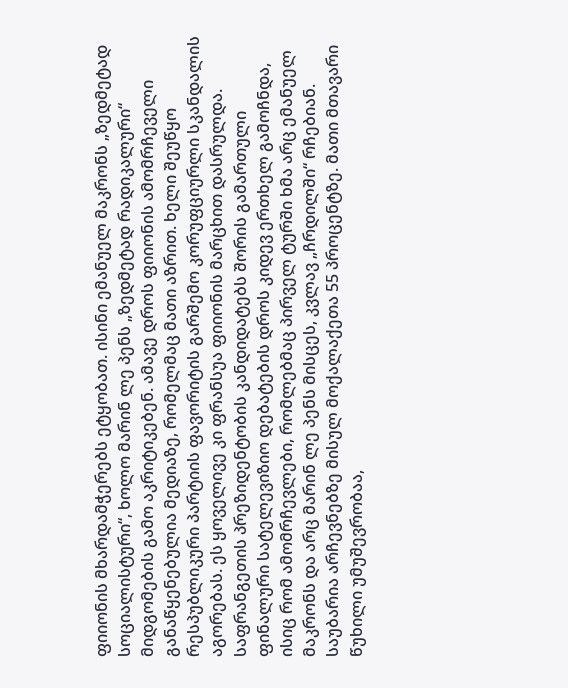ფიიონის მხარდამჭერებს ეტყობათ. ისინი ემანუელ მაკრონს „ზედმეტად სოციალისტური“, ხოლო მარინ ლე პენს „ზედმეტად რადიკალური“ მიდგომების გამო აკრიტიკებენ. ამავე დროს ფიიონის ამომრჩეველი განაწყენებულია მედიაზე, რომელმაც მათი აზრით. ხელი შეუწყო რესპუბლიკური პარტიის ფავორიტის გარშემო კორუფციურლი სკანდალის აგორებას. ეს ყოველივე კი ფრანსუა ფიიონის მარცხით დასრულდა. საფრანგეთის პრეზიდენტობის კანდიდატებს შორის გამართული ფინალური სატელევიზიო დებატების დროს კიდევ ერთხელ გამოჩნდა, ისიც რომ ამომრჩევლები, რომლებმაც პირველ ტურში ხმა არც ემანუელ მაკრონს და არც მარინ ლე პენს მისცეს, კვლავ „ჩრდილში“ რჩებიან. საუბარია არჩევნებზე მისულ მოქალაქეთა 55 პროცენტზე. მათი მთავარი წუხილი უმუშევრობაა,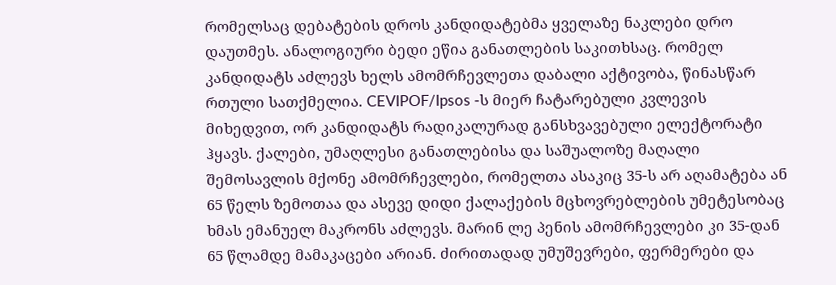რომელსაც დებატების დროს კანდიდატებმა ყველაზე ნაკლები დრო დაუთმეს. ანალოგიური ბედი ეწია განათლების საკითხსაც. რომელ კანდიდატს აძლევს ხელს ამომრჩევლეთა დაბალი აქტივობა, წინასწარ რთული სათქმელია. CEVIPOF/Ipsos -ს მიერ ჩატარებული კვლევის მიხედვით, ორ კანდიდატს რადიკალურად განსხვავებული ელექტორატი ჰყავს. ქალები, უმაღლესი განათლებისა და საშუალოზე მაღალი შემოსავლის მქონე ამომრჩევლები, რომელთა ასაკიც 35-ს არ აღამატება ან 65 წელს ზემოთაა და ასევე დიდი ქალაქების მცხოვრებლების უმეტესობაც ხმას ემანუელ მაკრონს აძლევს. მარინ ლე პენის ამომრჩევლები კი 35-დან 65 წლამდე მამაკაცები არიან. ძირითადად უმუშევრები, ფერმერები და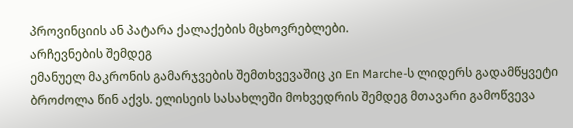პროვინციის ან პატარა ქალაქების მცხოვრებლები.
არჩევნების შემდეგ
ემანუელ მაკრონის გამარჯვების შემთხვევაშიც კი En Marche-ს ლიდერს გადამწყვეტი ბროძოლა წინ აქვს. ელისეის სასახლეში მოხვედრის შემდეგ მთავარი გამოწვევა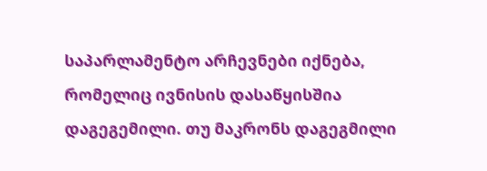საპარლამენტო არჩევნები იქნება, რომელიც ივნისის დასაწყისშია დაგეგემილი. თუ მაკრონს დაგეგმილი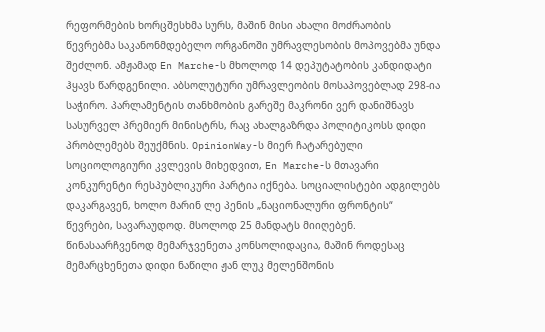რეფორმების ხორცშესხმა სურს, მაშინ მისი ახალი მოძრაობის წევრებმა საკანონმდებელო ორგანოში უმრავლესობის მოპოვებმა უნდა შეძლონ. ამჟამად En Marche-ს მხოლოდ 14 დეპუტატობის კანდიდატი ჰყავს წარდგენილი. აბსოლუტური უმრავლეობის მოსაპოვებლად 298-ია საჭირო. პარლამენტის თანხმობის გარეშე მაკრონი ვერ დანიშნავს სასურველ პრემიერ მინისტრს, რაც ახალგაზრდა პოლიტიკოსს დიდი პრობლემებს შეუქმნის. OpinionWay-ს მიერ ჩატარებული სოციოლოგიური კვლევის მიხედვით, En Marche-ს მთავარი კონკურენტი რესპუბლიკური პარტია იქნება. სოციალისტები ადგილებს დაკარგავენ, ხოლო მარინ ლე პენის „ნაციონალური ფრონტის“ წევრები, სავარაუდოდ. მსოლოდ 25 მანდატს მიიღებენ. წინასაარჩვენოდ მემარჯვენეთა კონსოლიდაცია, მაშინ როდესაც მემარცხენეთა დიდი ნაწილი ჟან ლუკ მელენშონის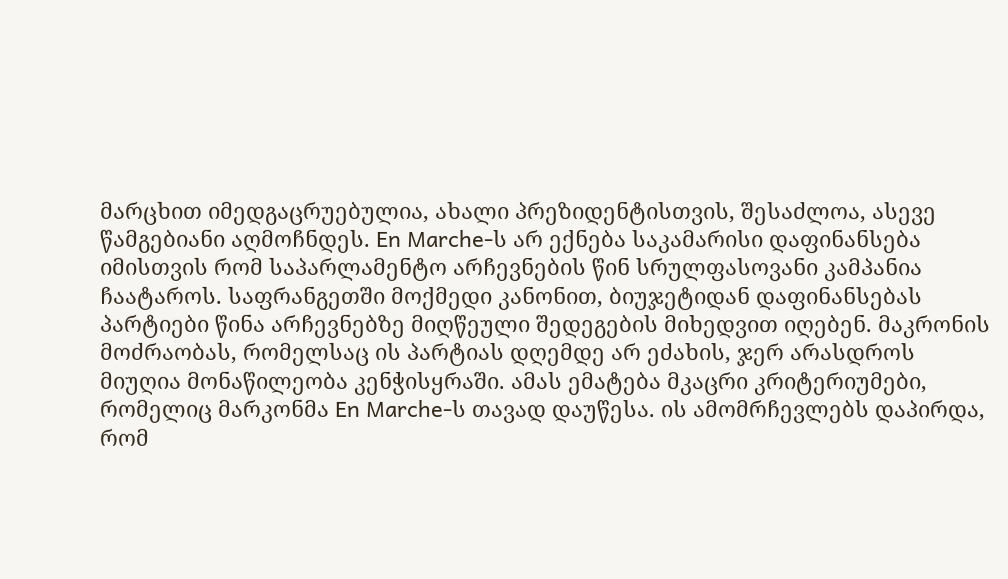მარცხით იმედგაცრუებულია, ახალი პრეზიდენტისთვის, შესაძლოა, ასევე წამგებიანი აღმოჩნდეს. En Marche-ს არ ექნება საკამარისი დაფინანსება იმისთვის რომ საპარლამენტო არჩევნების წინ სრულფასოვანი კამპანია ჩაატაროს. საფრანგეთში მოქმედი კანონით, ბიუჯეტიდან დაფინანსებას პარტიები წინა არჩევნებზე მიღწეული შედეგების მიხედვით იღებენ. მაკრონის მოძრაობას, რომელსაც ის პარტიას დღემდე არ ეძახის, ჯერ არასდროს მიუღია მონაწილეობა კენჭისყრაში. ამას ემატება მკაცრი კრიტერიუმები, რომელიც მარკონმა En Marche-ს თავად დაუწესა. ის ამომრჩევლებს დაპირდა, რომ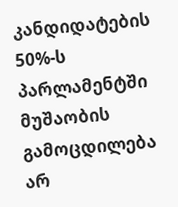კანდიდატების 50%-ს პარლამენტში მუშაობის გამოცდილება არ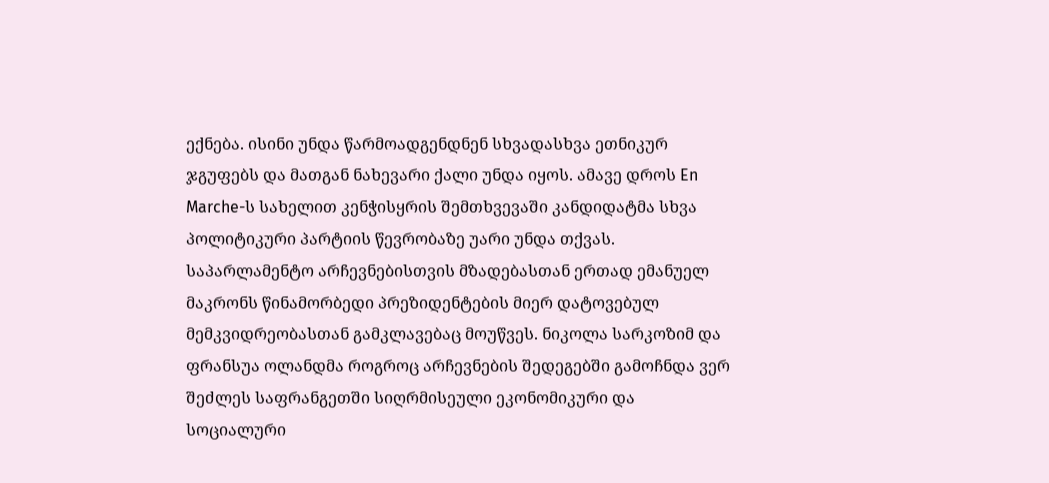ექნება. ისინი უნდა წარმოადგენდნენ სხვადასხვა ეთნიკურ ჯგუფებს და მათგან ნახევარი ქალი უნდა იყოს. ამავე დროს En Marche-ს სახელით კენჭისყრის შემთხვევაში კანდიდატმა სხვა პოლიტიკური პარტიის წევრობაზე უარი უნდა თქვას. საპარლამენტო არჩევნებისთვის მზადებასთან ერთად ემანუელ მაკრონს წინამორბედი პრეზიდენტების მიერ დატოვებულ მემკვიდრეობასთან გამკლავებაც მოუწვეს. ნიკოლა სარკოზიმ და ფრანსუა ოლანდმა როგროც არჩევნების შედეგებში გამოჩნდა ვერ შეძლეს საფრანგეთში სიღრმისეული ეკონომიკური და სოციალური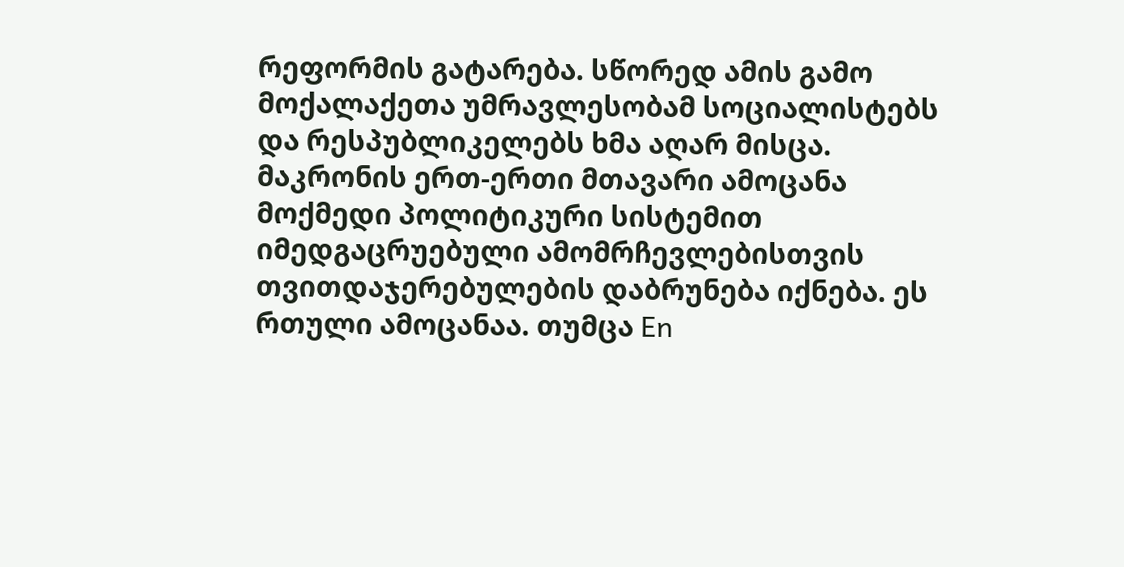რეფორმის გატარება. სწორედ ამის გამო მოქალაქეთა უმრავლესობამ სოციალისტებს და რესპუბლიკელებს ხმა აღარ მისცა. მაკრონის ერთ-ერთი მთავარი ამოცანა მოქმედი პოლიტიკური სისტემით იმედგაცრუებული ამომრჩევლებისთვის თვითდაჯერებულების დაბრუნება იქნება. ეს რთული ამოცანაა. თუმცა En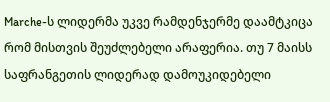Marche-ს ლიდერმა უკვე რამდენჯერმე დაამტკიცა რომ მისთვის შეუძლებელი არაფერია. თუ 7 მაისს საფრანგეთის ლიდერად დამოუკიდებელი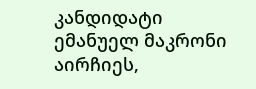კანდიდატი ემანუელ მაკრონი აირჩიეს,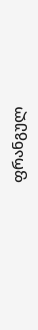ფრანგულ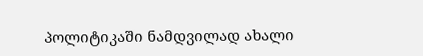პოლიტიკაში ნამდვილად ახალი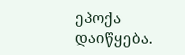ეპოქა დაიწყება.